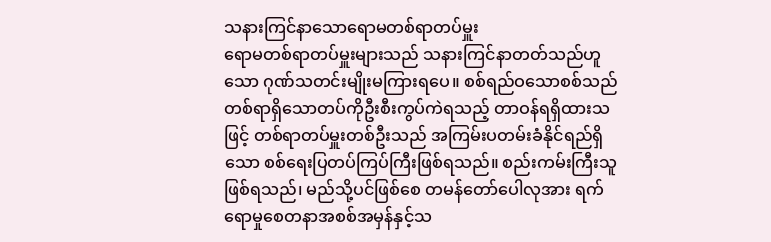သနားကြင်နာသောရောမတစ်ရာတပ်မှူး
ရောမတစ်ရာတပ်မှူးများသည် သနားကြင်နာတတ်သည်ဟူသော ဂုဏ်သတင်းမျိုးမကြားရပေ။ စစ်ရည်ဝသောစစ်သည် တစ်ရာရှိသောတပ်ကိုဦးစီးကွပ်ကဲရသည့် တာဝန်ရရှိထားသဖြင့် တစ်ရာတပ်မှူးတစ်ဦးသည် အကြမ်းပတမ်းခံနိုင်ရည်ရှိသော စစ်ရေးပြတပ်ကြပ်ကြီးဖြစ်ရသည်။ စည်းကမ်းကြီးသူဖြစ်ရသည်၊ မည်သို့ပင်ဖြစ်စေ တမန်တော်ပေါလုအား ရက်ရောမှုစေတနာအစစ်အမှန်နှင့်သ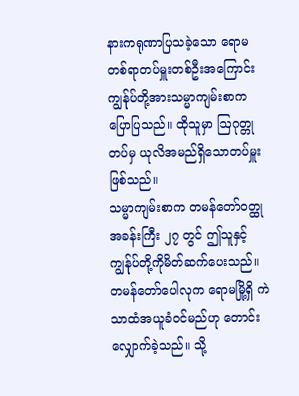နားကရုဏာပြသခဲ့သော ရောမတစ်ရာတပ်မှူးတစ်ဦးအကြောင်း ကျွန်ုပ်တို့အားသမ္မာကျမ်းစာကပြောပြသည်။ ထိုသူမှာ ဩဂုတ္တုတပ်မှ ယုလိအမည်ရှိသောတပ်မှူးဖြစ်သည်။
သမ္မာကျမ်းစာက တမန်တော်ဝတ္ထုအခန်းကြီး ၂၇ တွင် ဤသူနှင့်ကျွန်ုပ်တို့ကိုမိတ်ဆက်ပေးသည်။ တမန်တော်ပေါလုက ရောမမြို့ရှိ ကဲသာထံအယူခံဝင်မည်ဟု တောင်းလျှောက်ခဲ့သည်။ သို့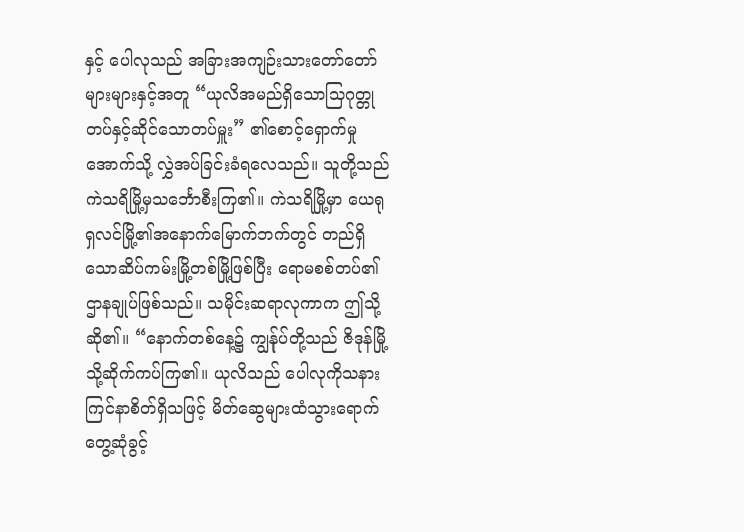နှင့် ပေါလုသည် အခြားအကျဉ်းသားတော်တော်များများနှင့်အတူ “ယုလိအမည်ရှိသောသြဂုတ္တုတပ်နှင့်ဆိုင်သောတပ်မှူး” ၏စောင့်ရှောက်မှုအောက်သို့ လွှဲအပ်ခြင်းခံရလေသည်။ သူတို့သည်ကဲသရိမြို့မှသင်္ဘောစီးကြ၏။ ကဲသရိမြို့မှာ ယေရုရှလင်မြို့၏အနောက်မြောက်ဘက်တွင် တည်ရှိသောဆိပ်ကမ်းမြို့တစ်မြို့ဖြစ်ပြီး ရောမစစ်တပ်၏ဌာနချုပ်ဖြစ်သည်။ သမိုင်းဆရာလုကာက ဤသို့ဆို၏။ “နောက်တစ်နေ့၌ ကျွန်ုပ်တို့သည် ဇိဒုန်မြို့သို့ဆိုက်ကပ်ကြ၏။ ယုလိသည် ပေါလုကိုသနားကြင်နာစိတ်ရှိသဖြင့် မိတ်ဆွေများထံသွားရောက်တွေ့ဆုံခွင့်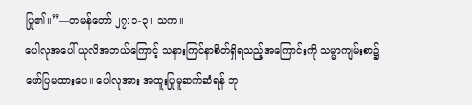ပြု၏။”—တမန်တော် ၂၇:၁-၃၊ သက။
ပေါလုအပေါ် ယုလိအဘယ်ကြောင့် သနားကြင်နာစိတ်ရှိရသည့်အကြောင်းကို သမ္မာကျမ်းစာ၌ဖော်ပြမထားပေ။ ပေါလုအား အထူးပြုမူဆက်ဆံရန် ဘု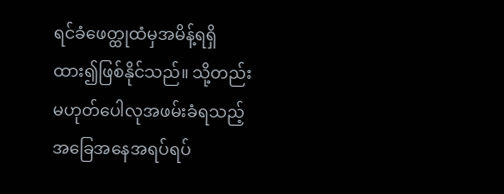ရင်ခံဖေတ္ထုထံမှအမိန့်ရရှိထား၍ဖြစ်နိုင်သည်။ သို့တည်းမဟုတ်ပေါလုအဖမ်းခံရသည့် အခြေအနေအရပ်ရပ်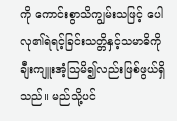ကို ကောင်းစွာသိကျွမ်းသဖြင့် ပေါလု၏ရဲရင့်ခြင်းသတ္တိနှင့်သမာဓိကို ချီးကျူးအံ့သြမိ၍လည်းဖြစ်ဖွယ်ရှိသည်။ မည်သို့ပင်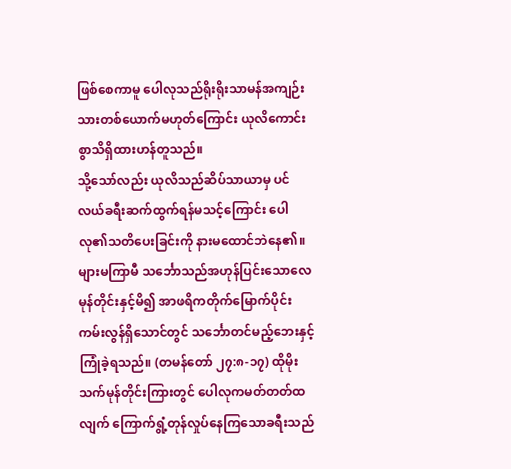ဖြစ်စေကာမူ ပေါလုသည်ရိုးရိုးသာမန်အကျဉ်းသားတစ်ယောက်မဟုတ်ကြောင်း ယုလိကောင်းစွာသိရှိထားဟန်တူသည်။
သို့သော်လည်း ယုလိသည်ဆိပ်သာယာမှ ပင်လယ်ခရီးဆက်ထွက်ရန်မသင့်ကြောင်း ပေါလု၏သတိပေးခြင်းကို နားမထောင်ဘဲနေ၏။ များမကြာမီ သင်္ဘောသည်အဟုန်ပြင်းသောလေမုန်တိုင်းနှင့်မိ၍ အာဖရိကတိုက်မြောက်ပိုင်း ကမ်းလွန်ရှိသောင်တွင် သင်္ဘောတင်မည့်ဘေးနှင့်ကြုံခဲ့ရသည်။ (တမန်တော် ၂၇:၈-၁၇) ထိုမိုးသက်မုန်တိုင်းကြားတွင် ပေါလုကမတ်တတ်ထလျက် ကြောက်ရွံ့တုန်လှုပ်နေကြသောခရီးသည်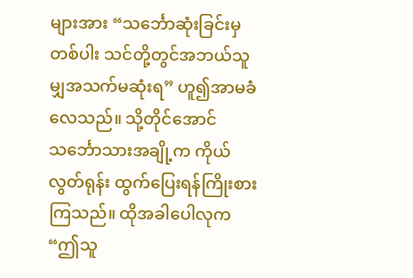များအား “သင်္ဘောဆုံးခြင်းမှတစ်ပါး သင်တို့တွင်အဘယ်သူမျှအသက်မဆုံးရ” ဟူ၍အာမခံလေသည်။ သို့တိုင်အောင် သင်္ဘောသားအချို့က ကိုယ်လွတ်ရုန်း ထွက်ပြေးရန်ကြိုးစားကြသည်။ ထိုအခါပေါလုက “ဤသူ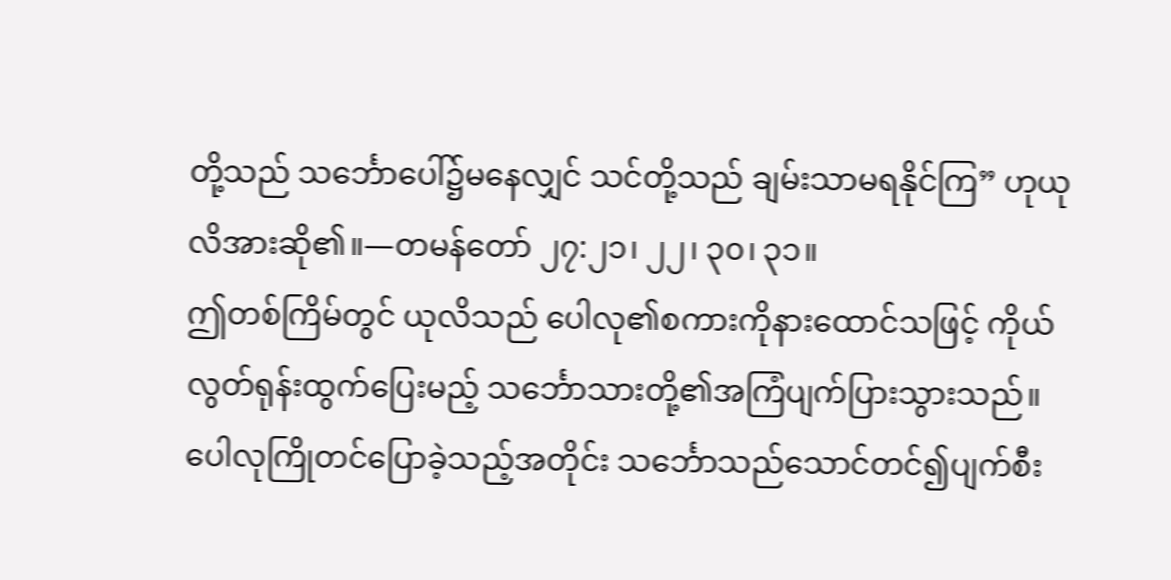တို့သည် သင်္ဘောပေါ်၌မနေလျှင် သင်တို့သည် ချမ်းသာမရနိုင်ကြ” ဟုယုလိအားဆို၏။—တမန်တော် ၂၇:၂၁၊ ၂၂၊ ၃၀၊ ၃၁။
ဤတစ်ကြိမ်တွင် ယုလိသည် ပေါလု၏စကားကိုနားထောင်သဖြင့် ကိုယ်လွတ်ရုန်းထွက်ပြေးမည့် သင်္ဘောသားတို့၏အကြံပျက်ပြားသွားသည်။ ပေါလုကြိုတင်ပြောခဲ့သည့်အတိုင်း သင်္ဘောသည်သောင်တင်၍ပျက်စီး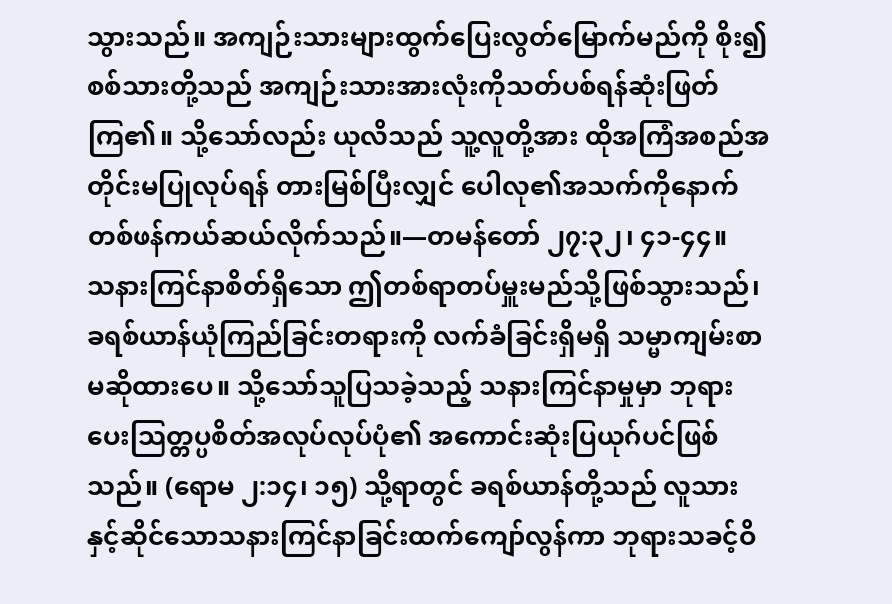သွားသည်။ အကျဉ်းသားများထွက်ပြေးလွတ်မြောက်မည်ကို စိုး၍စစ်သားတို့သည် အကျဉ်းသားအားလုံးကိုသတ်ပစ်ရန်ဆုံးဖြတ်ကြ၏။ သို့သော်လည်း ယုလိသည် သူ့လူတို့အား ထိုအကြံအစည်အတိုင်းမပြုလုပ်ရန် တားမြစ်ပြီးလျှင် ပေါလု၏အသက်ကိုနောက်တစ်ဖန်ကယ်ဆယ်လိုက်သည်။—တမန်တော် ၂၇:၃၂၊ ၄၁-၄၄။
သနားကြင်နာစိတ်ရှိသော ဤတစ်ရာတပ်မှူးမည်သို့ဖြစ်သွားသည်၊ ခရစ်ယာန်ယုံကြည်ခြင်းတရားကို လက်ခံခြင်းရှိမရှိ သမ္မာကျမ်းစာမဆိုထားပေ။ သို့သော်သူပြသခဲ့သည့် သနားကြင်နာမှုမှာ ဘုရားပေးသြတ္တပ္ပစိတ်အလုပ်လုပ်ပုံ၏ အကောင်းဆုံးပြယုဂ်ပင်ဖြစ်သည်။ (ရောမ ၂:၁၄၊ ၁၅) သို့ရာတွင် ခရစ်ယာန်တို့သည် လူသားနှင့်ဆိုင်သောသနားကြင်နာခြင်းထက်ကျော်လွန်ကာ ဘုရားသခင့်ဝိ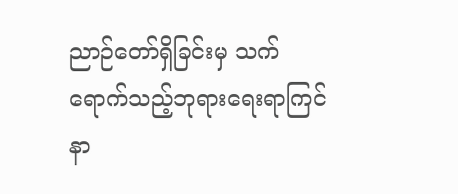ညာဉ်တော်ရှိခြင်းမှ သက်ရောက်သည့်ဘုရားရေးရာကြင်နာ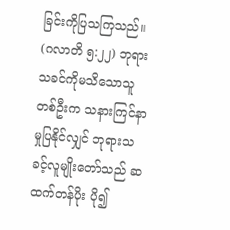ခြင်းကိုပြသကြသည်။ (ဂလာတိ ၅:၂၂) ဘုရားသခင်ကိုမသိသောသူတစ်ဦးက သနားကြင်နာမှုပြနိုင်လျှင် ဘုရားသခင့်လူမျိုးတော်သည် ဆထက်တန်ပိုး ပို၍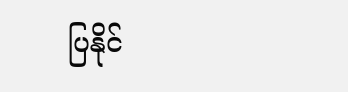ပြနိုင်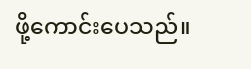ဖို့ကောင်းပေသည်။